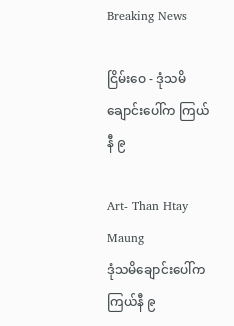Breaking News

ငြိမ်းဝေ - ဒုံသမိချောင်းပေါ်က ကြယ်နီ ၉

Art- Than Htay Maung
ဒုံသမိချောင်းပေါ်က ကြယ်နီ ၉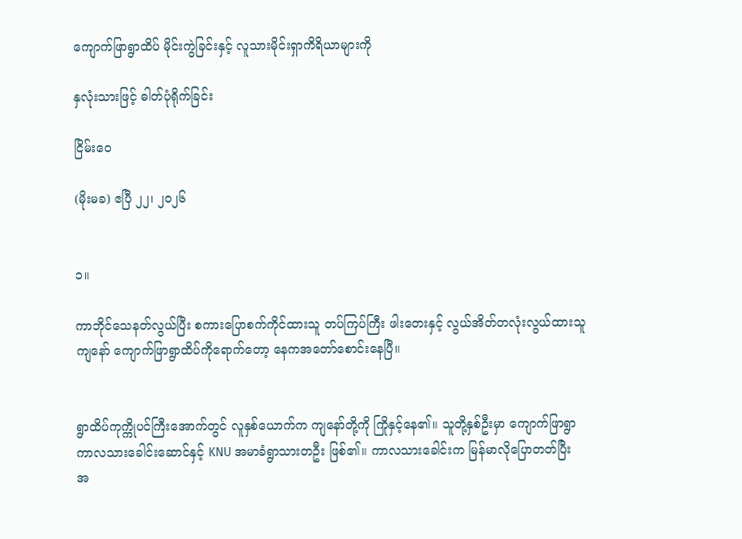ကျောက်ဖြာရွာထိပ် မိုင်းကွဲခြင်းနှင့် လူသားမိုင်းရှာကိရိယာများကို

နှလုံးသားဖြင့် ဓါတ်ပုံရိုက်ခြင်း

ငြိမ်းဝေ

(မိုးမခ) ဧပြီ ၂၂၊ ၂၀၂၆


၁။

ကာဘိုင်သေနတ်လွယ်ပြီး စကားပြောစက်ကိုင်ထားသူ တပ်ကြပ်ကြီး ဖါးတေးနှင့် လွယ်အိတ်တလုံးလွယ်ထားသူကျနော် ကျောက်ဖြာရွာထိပ်ကိုရောက်တော့ နေကအတော်စောင်းနေပြီ။


ရွာထိပ်ကုက္ကိုပင်ကြီးအောက်တွင် လူနှစ်ယောက်က ကျနော်တို့ကို ကြိုနှင့်နေ၏။ သူတို့နှစ်ဦးမှာ ကျောက်ဖြာရွာ ကာလသားခေါင်းဆောင်နှင့် KNU အမာခံရွာသားတဦး ဖြစ်၏။ ကာလသားခေါင်းက မြန်မာလိုပြောတတ်ပြီး  အ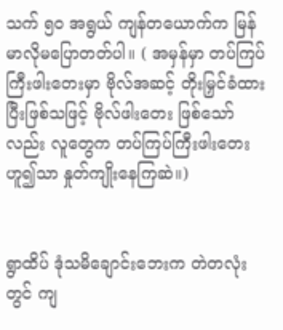သက် ၅၀ အရွယ် ကျန်တယောက်က မြန်မာလိုမပြောတတ်ပါ။ ( အမှန်မှာ တပ်ကြပ်ကြီးဖါးတေးမှာ ဗိုလ်အဆင့် တိုးမြှင်ခံထားပြီးဖြစ်သဖြင့် ဗိုလ်ဖါးတေး ဖြစ်သော်လည်း လူတွေက တပ်ကြပ်ကြီးဖါးတေးဟူ၍သာ နှုတ်ကျိုးနေကြဆဲ။)


ရွာထိပ် ‌ဒုံသမိချောင်းဘေးက တဲတလုံးတွင် ကျ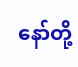နော်တို့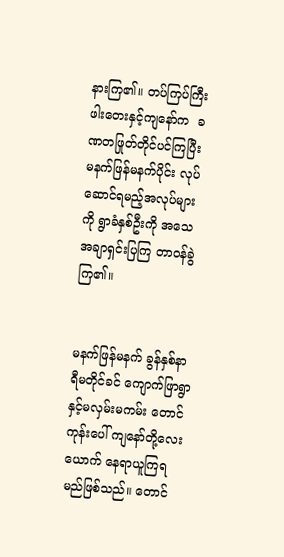နားကြ၏။ တပ်ကြပ်ကြီးဖါးတေးနှင့်ကျနော်က  ခဏတဖြုတ်တိုင်ပင်ကြပြီး မနက်ဖြန်မနက်ပိုင်း လုပ်ဆောင်ရမည့်အလုပ်များကို ရွာခံနှစ်ဦးကို အသေအချာရှင်းပြကြ တာဝန်ခွဲကြ၏။


မနက်ဖြန်မနက် ခွန်နှစ်နာရီမတိုင်ခင် ကျောက်ဖြာရွာနှင့်မလှမ်းမကမ်း တောင်ကုန်းပေါ် ကျနော်တို့လေးယောက် နေရာယူကြရမည်ဖြစ်သည်။ တောင်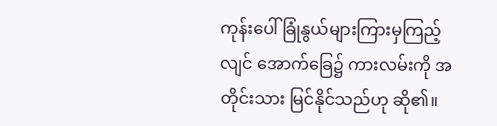ကုန်းပေါ် ခြုံနွယ်များကြားမှကြည့်လျင် အောက်ခြေ၌ ကားလမ်းကို အတိုင်းသား မြင်နိုင်သည်ဟု ဆို၏။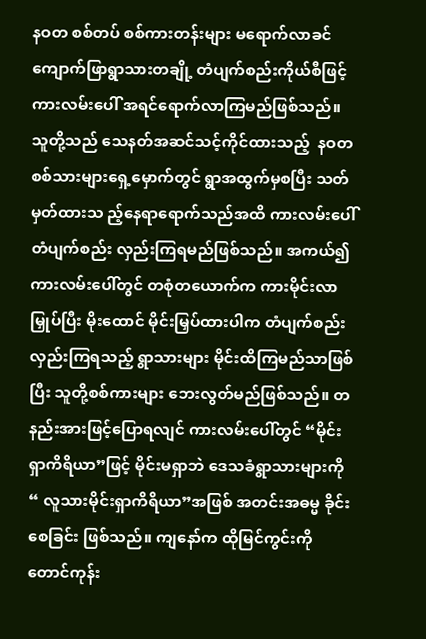နဝတ စစ်တပ် စစ်ကားတန်းများ မရောက်လာခင် ကျောက်ဖြာရွာသားတချို့ တံပျက်စည်းကိုယ်စီဖြင့် ကားလမ်းပေါ် အရင်ရောက်လာကြမည်ဖြစ်သည်။ သူတို့သည် သေနတ်အဆင်သင့်ကိုင်ထားသည့်  နဝတစစ်သားများရှေ့မှောက်တွင် ရွာအထွက်မှစပြီး သတ်မှတ်ထားသ ည့်နေရာရောက်သည်အထိ ကားလမ်းပေါ် တံပျက်စည်း လှည်းကြရမည်ဖြစ်သည်။ အကယ်၍ ကားလမ်းပေါ်တွင် တစုံတယောက်က ကားမိုင်းလာမြှုပ်ပြီး မိုးထောင် မိုင်းမြှပ်ထားပါက တံပျက်စည်းလှည်းကြရသည့် ရွာသားများ မိုင်းထိကြမည်သာဖြစ်ပြီး သူတို့စစ်ကားများ ဘေးလွတ်မည်ဖြစ်သည်။ တနည်းအားဖြင့်ပြောရလျင် ကားလမ်းပေါ်တွင် “မိုင်းရှာကိရိယာ”ဖြင့် မိုင်းမရှာဘဲ ဒေသခံရွာသားများကို “ လူသားမိုင်းရှာကိရိယာ”အဖြစ် အတင်းအဓမ္မ ခိုင်းစေခြင်း ဖြစ်သည်။ ကျနော်က ထိုမြင်ကွင်းကို တောင်ကုန်း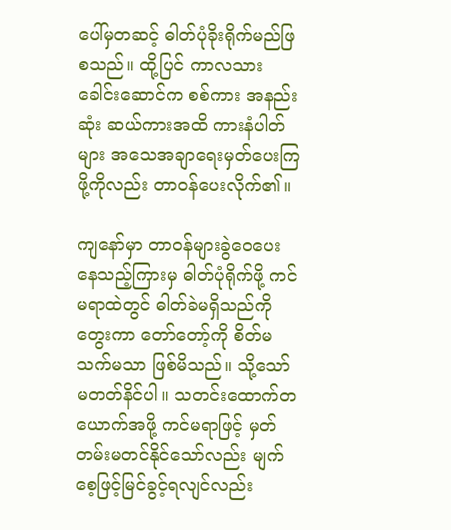ပေါ်မှတဆင့် ဓါတ်ပုံခိုးရိုက်မည်ဖြစသည်။ ထို့ပြင် ကာလသားခေါင်းဆောင်က စစ်ကား အနည်းဆုံး ဆယ်ကားအထိ ကားနံပါတ်များ အသေအချာရေးမှတ်ပေးကြဖို့ကိုလည်း တာဝန်ပေးလိုက်၏။

ကျနော်မှာ တာဝန်များခွဲဝေပေးနေသည့်ကြားမှ ဓါတ်ပုံရိုက်ဖို့ ကင်မရာထဲတွင် ဓါတ်ခဲမရှိသည်ကိုတွေးကာ တော်တော့်ကို စိတ်မသက်မသာ ဖြစ်မိသည်။ သို့သော် မတတ်နိင်ပါ။ သတင်းထောက်တယောက်အဖို့ ကင်မရာဖြင့် မှတ်တမ်းမတင်နိုင်သော်လည်း မျက်စေ့ဖြင့်မြင်ခွင့်ရလျင်လည်း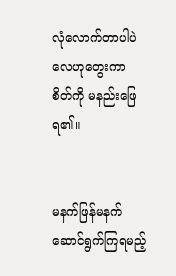လုံလောက်တာပါပဲလေဟုတွေးကာ စိတ်ကို မနည်းဖြေရ၏။


မနက်ဖြန်မနက် ဆောင်ရွက်ကြရမည့်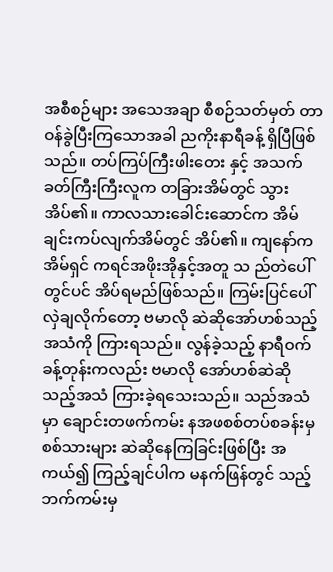အစီစဉ်များ အသေအချာ စီစဉ်သတ်မှတ် တာဝန်ခွဲပြီးကြသောအခါ ညကိုးနာရီခန့် ရှိပြီဖြစ်သည်။ တပ်ကြပ်ကြီးဖါးတေး နှင့် အသက်ခတ်ကြီးကြီးလူက တခြားအိမ်တွင် သွားအိပ်၏။ ကာလသားခေါင်းဆောင်က အိမ်ချင်းကပ်လျက်အိမ်တွင် အိပ်၏။ ကျနော်က အိမ်ရှင် ကရင်အဖိုးအိုနှင့်အတူ သ ည်တဲပေါ်တွင်ပင် အိပ်ရမည်ဖြစ်သည်။ ကြမ်းပြင်ပေါ် လှဲချလိုက်တော့ ဗမာလို ဆဲဆိုအော်ဟစ်သည့်အသံကို ကြားရသည်။ လွန်ခဲ့သည့် နာရီဝက်ခန့်တုန်းကလည်း ဗမာလို အော်ဟစ်ဆဲဆိုသည့်အသံ ကြားခဲ့ရသေးသည်။ သည်အသံမှာ ချောင်းတဖက်ကမ်း နအဖစစ်တပ်စခန်းမှစစ်သားများ ဆဲဆိုနေကြခြင်းဖြစ်ပြီး အကယ်၍ ကြည့်ချင်ပါက မနက်ဖြန်တွင် သည့်ဘက်ကမ်းမှ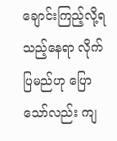ချောင်းကြည့်လို့ရသည့်နေရာ လိုက်ပြမည်ဟု ပြောသော်လည်း ကျ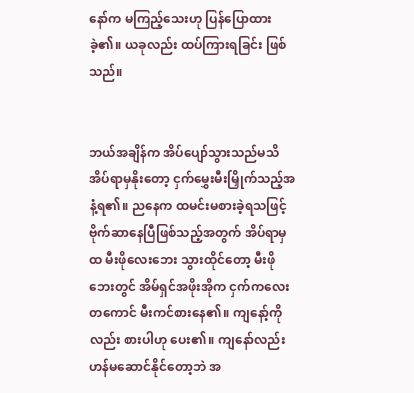နော်က မကြည့်သေးဟု ပြန်ပြောထားခဲ့၏။ ယခုလည်း ထပ်ကြားရခြင်း ဖြစ်သည်။


ဘယ်အချိန်က အိပ်ပျော်သွားသည်မသိ အိပ်ရာမှနိုးတော့ ငှက်မွှေးမီးမြှိုက်သည့်အနံ့ရ၏။ ညနေက ထမင်းမစားခဲ့ရသဖြင့် ဗိုက်ဆာနေပြီဖြစ်သည့်အတွက် အိပ်ရာမှထ မီးဖိုလေးဘေး သွားထိုင်တော့ မီးဖိုဘေးတွင် အိမ်ရှင်အဖိုးအိုက ငှက်ကလေးတကောင် မီးကင်စားနေ၏။ ကျနော့်ကိုလည်း စားပါဟု ပေး၏။ ကျနော်လည်း ဟန်မဆောင်နိုင်တော့ဘဲ အ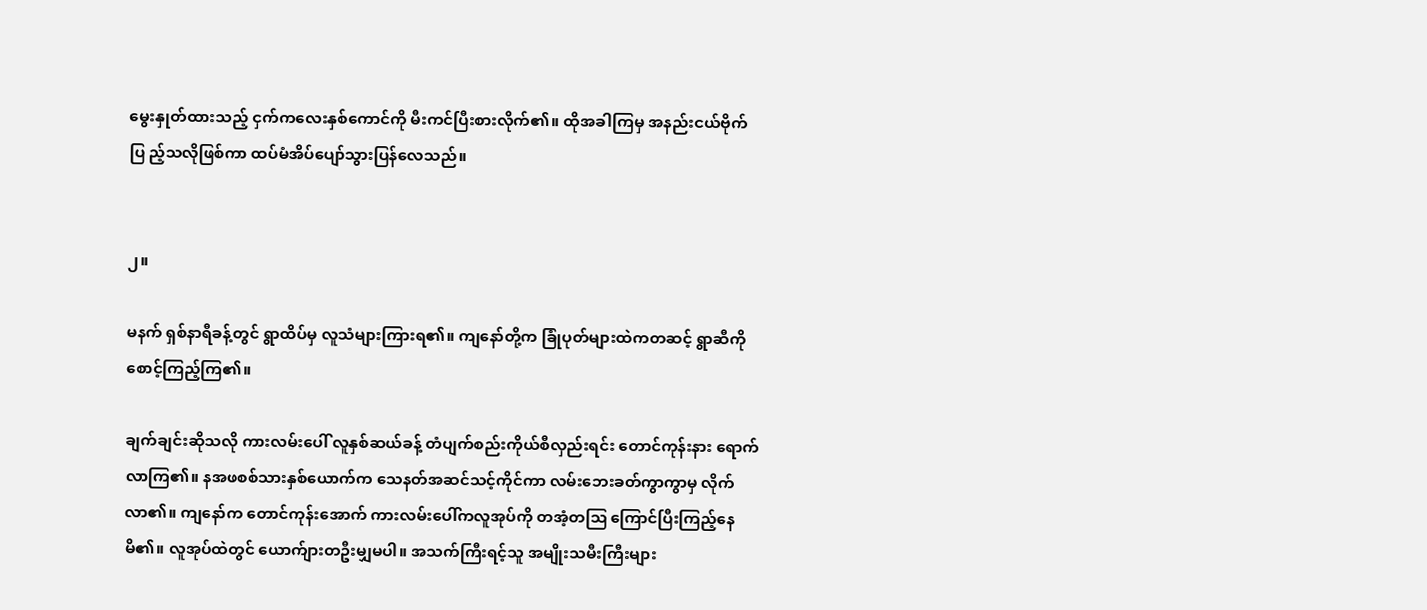မွေးနှုတ်ထားသည့် ငှက်ကလေးနှစ်ကောင်ကို မီးကင်ပြီးစားလိုက်၏။ ထိုအခါကြမှ အနည်းငယ်ဗိုက်ပြ ည့်သလိုဖြစ်ကာ ထပ်မံအိပ်ပျော်သွားပြန်လေသည်။


၂။

မနက် ရှစ်နာရီခန့်တွင် ရွာထိပ်မှ လူသံများကြားရ၏။ ကျနော်တို့က ခြုံပုတ်များထဲကတဆင့် ရွာဆီကို စောင့်ကြည့်ကြ၏။

ချက်ချင်းဆိုသလို ကားလမ်းပေါ် လူနှစ်ဆယ်ခန့် တံပျက်စည်းကိုယ်စီလှည်းရင်း တောင်ကုန်းနား ရောက်လာကြ၏။ နအဖစစ်သားနှစ်ယောက်က သေနတ်အဆင်သင့်ကိုင်ကာ လမ်းဘေးခတ်ကွာကွာမှ လိုက်လာ၏။ ကျနော်က တောင်ကုန်းအောက် ကားလမ်းပေါ်ကလူအုပ်ကို တအံ့တဩ ကြောင်ပြီးကြည့်နေမိ၏။ လူအုပ်ထဲတွင် ယောက်ျားတဦးမျှမပါ။ အသက်ကြီးရင့်သူ အမျိုးသမီးကြီးများ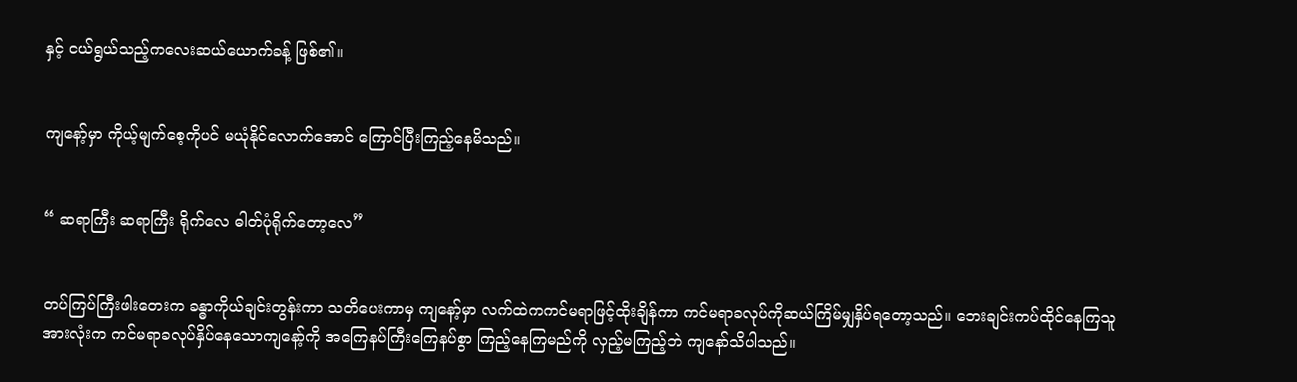နှင့် ငယ်ရွယ်သည့်ကလေးဆယ်ယောက်ခန့် ဖြစ်၏။


ကျနော့်မှာ ကိုယ့်မျက်စေ့ကိုပင် မယုံနိုင်လောက်အောင် ကြောင်ပြီးကြည့်နေမိသည်။


“ ဆရာကြီး ဆရာကြီး ရိုက်လေ ဓါတ်ပုံရိုက်တော့လေ”


တပ်ကြပ်ကြီးဖါးတေးက ခန္ဓာကိုယ်ချင်းတွန်းကာ သတိပေးကာမှ ကျနော့်မှာ လက်ထဲကကင်မရာဖြင့်ထိုးချိန်ကာ ကင်မရာခလုပ်ကိုဆယ်ကြိမ်မျှနှိပ်ရတော့သည်။ ဘေးချင်းကပ်ထိုင်နေကြသူအားလုံးက ကင်မရာခလုပ်နှိပ်နေသောကျနော့်ကို အကြေနပ်ကြီးကြေနပ်စွာ ကြည့်နေကြမည်ကို လှည့်မကြည့်ဘဲ ကျနော်သိပါသည်။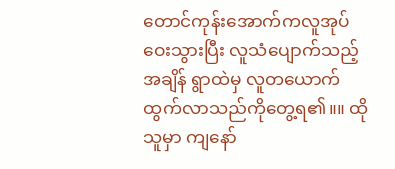တောင်ကုန်းအောက်ကလူအုပ် ဝေးသွားပြီး လူသံပျောက်သည့်အချိန် ရွာထဲမှ လူတယောက်ထွက်လာသည်ကိုတွေ့ရ၏။။ ထိုသူမှာ ကျနော်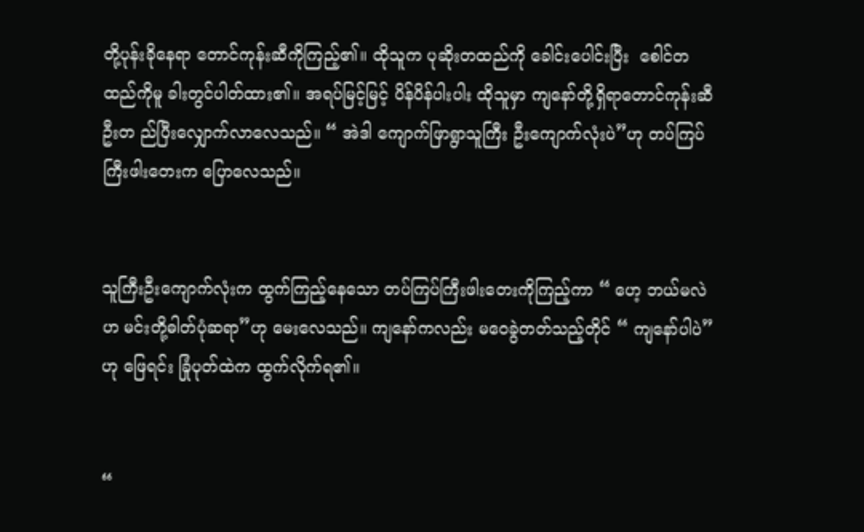တို့ပုန်းခိုနေရာ တောင်ကုန်းဆီကိုကြည့်၏။ ထိုသူက ပုဆိုးတထည်ကို ခေါင်းပေါင်းပြီး  စေါင်တထည်ကိုမူ ခါးတွင်ပါတ်ထား၏။ အရပ်မြင့်မြင့် ပိန်ပိန်ပါးပါး ထိုသူမှာ ကျနော်တို့ရှိရာတောင်ကုန်းဆီ ဦးတ ည်ပြီးလျှောက်လာလေသည်။ “ အဲဒါ ကျောက်ဖြာရွာသူကြီး ဦးကျောက်လုံးပဲ”ဟု တပ်ကြပ်ကြီးဖါးတေးက ပြောလေသည်။


သူကြီးဦးကျောက်လုံးက ထွက်ကြည့်နေသော တပ်ကြပ်ကြီးဖါးတေးကိုကြည့်ကာ “ ဟေ့ ဘယ်မလဲဟ မင်းတို့ဓါတ်ပုံဆရာ”ဟု မေးလေသည်။ ကျနော်ကလည်း မဝေခွဲတတ်သည့်တိုင် “ ကျနော်ပါပဲ”ဟု ဖြေရင်း ခြုံပုတ်ထဲက ထွက်လိုက်ရ၏။


“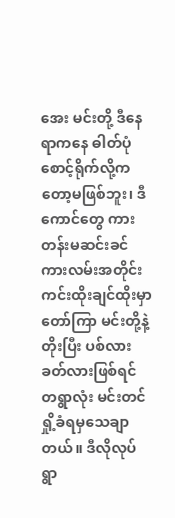အေး မင်းတို့ ဒီနေရာကနေ ဓါတ်ပုံစောင့်ရိုက်လို့ကတော့မဖြစ်ဘူး၊ ဒီကောင်တွေ ကားတန်းမဆင်းခင် ကားလမ်းအတိုင်း ကင်းထိုးချင်ထိုးမှာ တော်ကြာ မင်းတို့နဲ့တိုးပြီး ပစ်လားခတ်လားဖြစ်ရင် တရွာလုံး မင်းတင်ရှို့ခံရမှသေချာတယ်။ ဒီလိုလုပ်  ရွာ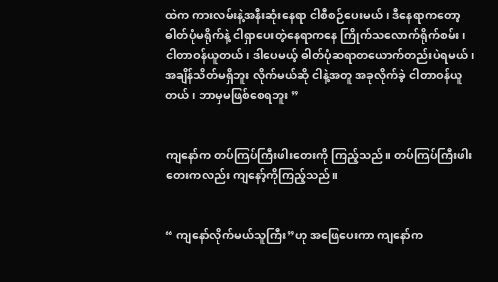ထဲက ကားလမ်းနဲ့အနီးဆုံးနေရာ ငါစီစဉ်ပေးမယ်၊ ဒီနေရာကတော့ ဓါတ်ပုံမရိုက်နဲ့ ငါရှာပေးတဲ့နေရာကနေ ကြိုက်သလောက်ရိုက်စမ်း၊ ငါတာဝန်ယူတယ်၊ ဒါပေမယ့် ဓါတ်ပုံဆရာတယောက်တည်းပဲရမယ်၊ အချိန်သိတ်မရှိဘူး လိုက်မယ်ဆို ငါနဲ့အတူ အခုလိုက်ခဲ့ ငါတာဝန်ယူတယ်၊ ဘာမှမဖြစ်စေရဘူး ”


ကျနော်က တပ်ကြပ်ကြီးဖါးတေးကို ကြည့်သည်။ တပ်ကြပ်ကြီးဖါးတေးကလည်း ကျနော့်ကိုကြည့်သည်။


“ ကျနော်လိုက်မယ်သူကြီး”ဟု အဖြေပေးကာ ကျနော်က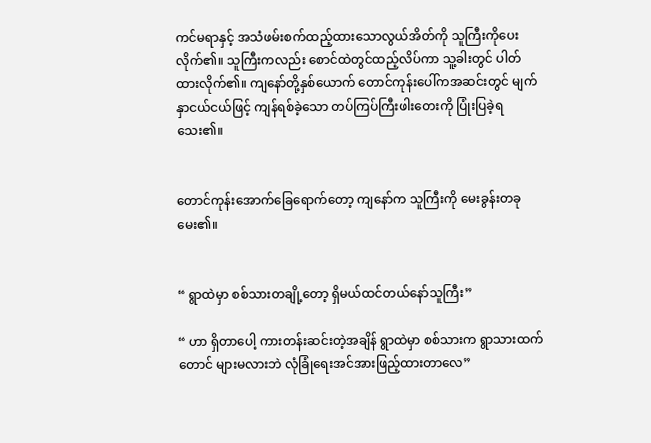ကင်မရာနှင့် အသံဖမ်းစက်ထည့်ထားသောလွယ်အိတ်ကို သူကြီးကိုပေးလိုက်၏။ သူကြီးကလည်း စောင်ထဲတွင်ထည့်လိပ်ကာ သူ့ခါးတွင် ပါတ်ထားလိုက်၏။ ကျနော်တို့နှစ်ယောက် တောင်ကုန်းပေါ်ကအဆင်းတွင် မျက်နှာငယ်ငယ်ဖြင့် ကျန်ရစ်ခဲ့သော တပ်ကြပ်ကြီးဖါးတေးကို ပြုံးပြခဲ့ရသေး၏။


တောင်ကုန်းအောက်ခြေရောက်တော့ ကျနော်က သူကြီးကို မေးခွန်းတခုမေး၏။


“ ရွာထဲမှာ စစ်သားတချို့တော့ ရှိမယ်ထင်တယ်နော်သူကြီး”

“ ဟာ ရှိတာပေါ့ ကားတန်းဆင်းတဲ့အချိန် ရွာထဲမှာ စစ်သားက ရွာသားထက်တောင် များမလားဘဲ လုံခြုံရေးအင်အားဖြည့်ထားတာလေ”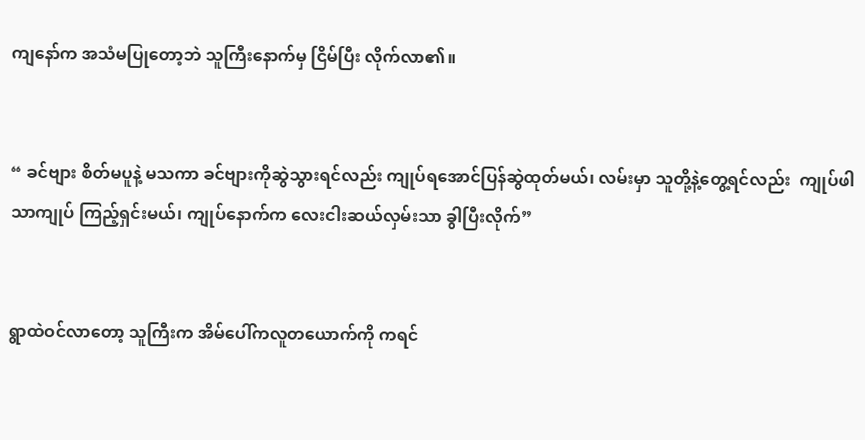ကျနော်က အသံမပြုတော့ဘဲ သူကြီးနောက်မှ ငြိမ်ပြီး လိုက်လာ၏။


“ ခင်ဗျား စိတ်မပူနဲ့ မသကာ ခင်ဗျားကိုဆွဲသွားရင်လည်း ကျုပ်ရအောင်ပြန်ဆွဲထုတ်မယ်၊ လမ်းမှာ သူတို့နဲ့တွေ့ရင်လည်း  ကျုပ်ဖါသာကျုပ် ကြည့်ရှင်းမယ်၊ ကျုပ်နောက်က လေးငါးဆယ်လှမ်းသာ ခွါပြီးလိုက်”


ရွာထဲဝင်လာတော့ သူကြီးက အိမ်ပေါ်ကလူတယောက်ကို ကရင်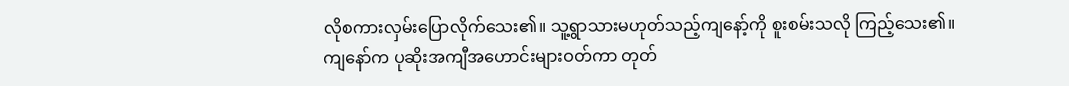လိုစကားလှမ်းပြောလိုက်သေး၏။ သူ့ရွာသားမဟုတ်သည့်ကျနော့်ကို စူးစမ်းသလို ကြည့်သေး၏။ ကျနော်က ပုဆိုးအကျီအဟောင်းများဝတ်ကာ တုတ်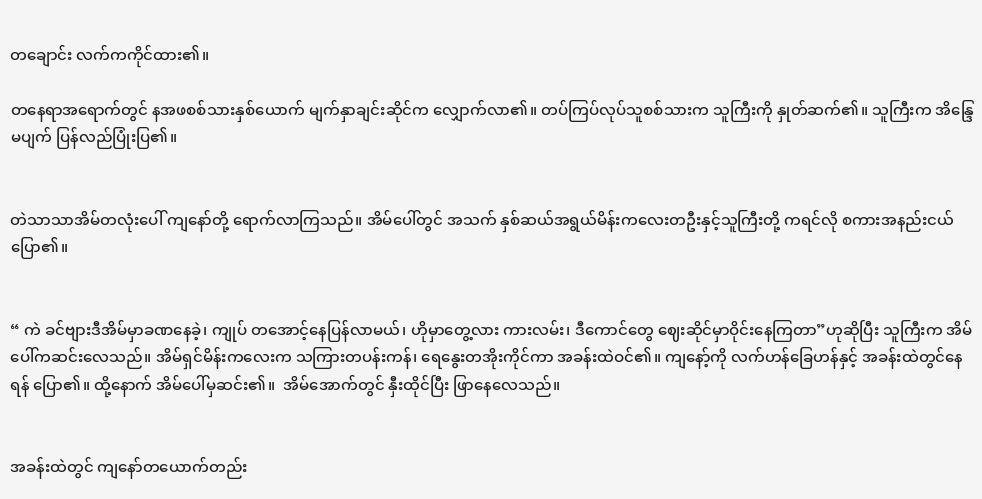တချောင်း လက်ကကိုင်ထား၏။

တနေရာအရောက်တွင် နအဖစစ်သားနှစ်ယောက် မျက်နှာချင်းဆိုင်က လျှောက်လာ၏။ တပ်ကြပ်လုပ်သူစစ်သားက သူကြီးကို နှုတ်ဆက်၏။ သူကြီးက အိန္ဒြေမပျက် ပြန်လည်ပြုံးပြ၏။


တဲသာသာအိမ်တလုံးပေါ် ကျနော်တို့ ရောက်လာကြသည်။ အိမ်ပေါ်တွင် အသက် နှစ်ဆယ်အရွယ်မိန်းကလေးတဦးနှင့်သူကြီးတို့ ကရင်လို စကားအနည်းငယ်ပြော၏။


“ ကဲ ခင်ဗျားဒီအိမ်မှာခဏနေခဲ့၊ ကျုပ် တအောင့်နေပြန်လာမယ်၊ ဟိုမှာတွေ့လား ကားလမ်း၊ ဒီကောင်တွေ ဈေးဆိုင်မှာဝိုင်းနေကြတာ”ဟုဆိုပြီး သူကြီးက အိမ်ပေါ်ကဆင်းလေသည်။ အိမ်ရှင်မိန်းကလေးက သကြားတပန်းကန်၊ ရေနွေးတအိုးကိုင်ကာ အခန်းထဲဝင်၏။ ကျနော့်ကို လက်ဟန်ခြေဟန်နှင့် အခန်းထဲတွင်နေရန် ပြော၏။ ထို့နောက် အိမ်ပေါ်မှဆင်း၏။  အိမ်အောက်တွင် နှီးထိုင်ပြီး ဖြာနေလေသည်။


အခန်းထဲတွင် ကျနော်တယောက်တည်း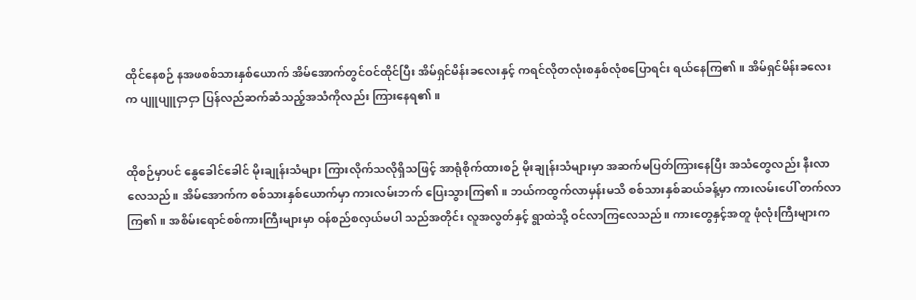ထိုင်နေစဉ် နအဖစစ်သားနှစ်ယောက် အိမ်အောက်တွင်ဝင်ထိုင်ပြီး အိမ်ရှင်မိန်းခလေးနှင့် ကရင်လိုတလုံးစနှစ်လုံစပြောရင်း ရယ်နေကြ၏။ အိမ်ရှင်မိန်းခလေးက ပျူပျူငှာငှာ ပြန်လည်ဆက်ဆံသည့်အသံကိုလည်း ကြားနေရ၏။


ထိုစဉ်မှာပင် နွေခေါင်ခေါင် မိုးချုန်းသံများ ကြားလိုက်သလိုရှိသဖြင့် အာရုံစိုက်ထားစဉ် မိုးချုန်းသံများမှာ အဆက်မပြတ်ကြားနေပြီး အသံတွေလည်း နီးလာလေသည်။ အိမ်အောက်က စစ်သားနှစ်ယောက်မှာ ကားလမ်းဘက် ပြေးသွားကြ၏။ ဘယ်ကထွက်လာမှန်းမသိ စစ်သားနှစ်ဆယ်ခန့်မှာ ကားလမ်းပေါ် တက်လာကြ၏။ အစိမ်းရောင်စစ်ကားကြီးများမှာ ဝန်စည်စလှယ်မပါ သည်အတိုင်း လူအလွတ်နှင့် ရွာထဲသို့ ဝင်လာကြလေသည်။ ကားတွေနှင့်အတူ ဖုံလုံးကြီးများက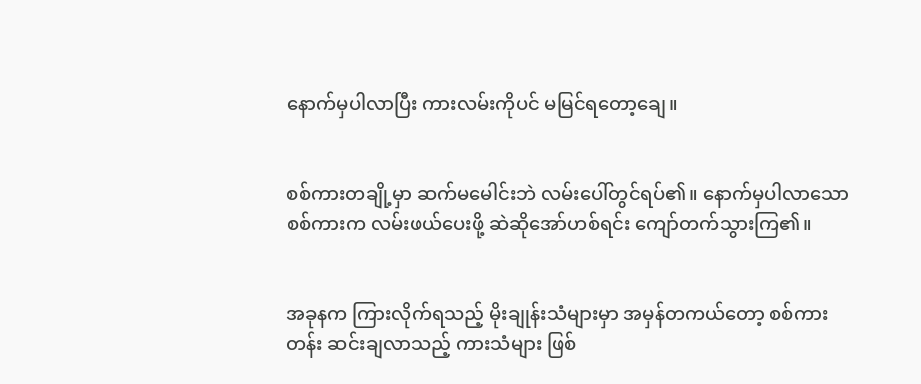နောက်မှပါလာပြီး ကားလမ်းကိုပင် မမြင်ရတော့ချေ။


စစ်ကားတချို့မှာ ဆက်မမေါင်းဘဲ လမ်းပေါ်တွင်ရပ်၏။ နောက်မှပါလာသောစစ်ကားက လမ်းဖယ်ပေးဖို့ ဆဲဆိုအော်ဟစ်ရင်း ကျော်တက်သွားကြ၏။


အခုနက ကြားလိုက်ရသည့် မိုးချုန်းသံများမှာ အမှန်တကယ်တော့ စစ်ကားတန်း ဆင်းချလာသည့် ကားသံများ ဖြစ်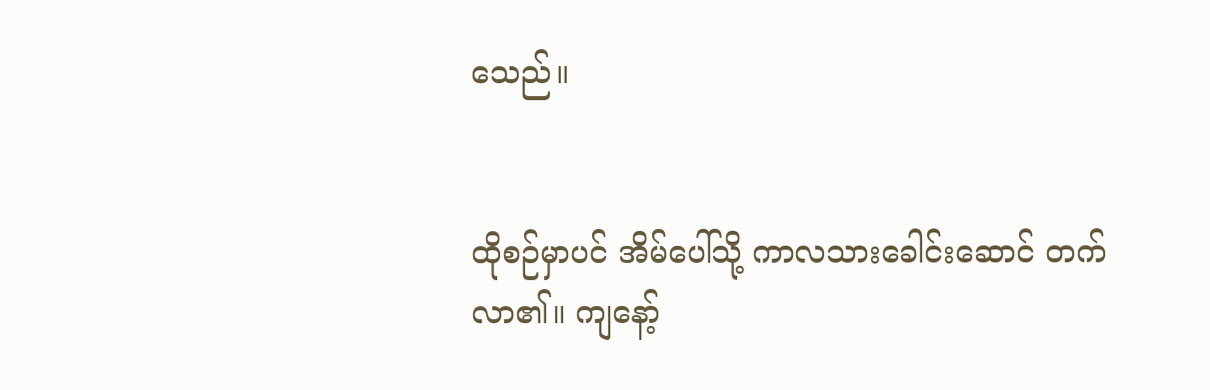သေည်။


ထိုစဉ်မှာပင် အိမ်ပေါ်သို့ ကာလသားခေါင်းဆောင် တက်လာ၏။ ကျနော့်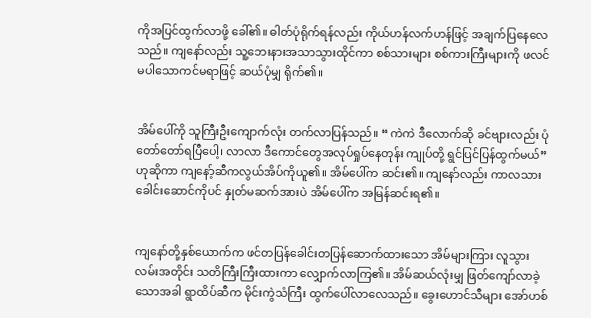ကိုအပြင်ထွက်လာဖို့ ခေါ်၏။ ဓါတ်ပုံရိုက်ရန်လည်း ကိုယ်ဟန်လက်ဟန်ဖြင့် အချက်ပြနေလေသည်။ ကျနော်လည်း သူ့ဘေးနားအသာသွားထိုင်ကာ စစ်သားများ စစ်ကားကြီးများကို ဖလင်မပါသောကင်မရာဖြင့် ဆယ်ပုံမျှ ရိုက်၏။


အိမ်ပေါ်ကို သူကြီးဦးကျောက်လုံး တက်လာပြန်သည်။ “ ကဲကဲ ဒီလောက်ဆို ခင်ဗျားလည်း ပုံတော်တော်ရပြီပေါ့၊ လာလာ ဒီကောင်တွေအလုပ်ရှုပ်နေတုန်း ကျုပ်တို့ ရွင်ပြင်ပြန်ထွက်မယ်”ဟုဆိုကာ ကျနော့်ဆီကလွယ်အိပ်ကိုယူ၏။ အိမ်ပေါ်က ဆင်း၏။ ကျနော်လည်း ကာလသားခေါင်းဆောင်ကိုပင် နှုတ်မဆက်အားပဲ အိမ်ပေါ်က အမြန်ဆင်းရ၏။


ကျနော်တို့နှစ်ယောက်က ဖင်တပြန်ခေါင်းတပြန်ဆောက်ထားသော အိမ်များကြား လူသွားလမ်းအတိုင်း သတိကြီးကြီးထားကာ လျှောက်လာကြ၏။ အိမ်ဆယ်လုံးမျှ ဖြတ်ကျော်လာခဲ့သောအခါ ရွာထိပ်ဆီက မိုင်းကွဲသံကြီး ထွက်ပေါ်လာလေသည်။ ခွေးဟောင်သီများ အော်ဟစ်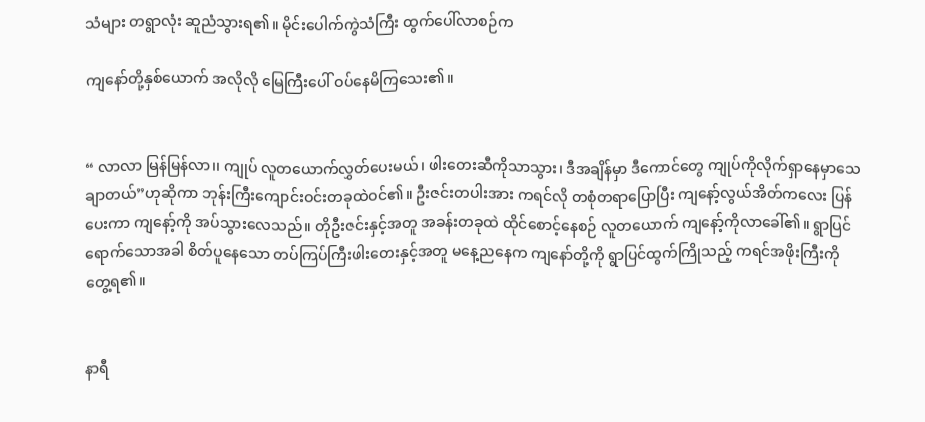သံများ တရွာလုံး ဆူညံသွားရ၏။ မိုင်းပေါက်ကွဲသံကြီး ထွက်ပေါ်လာစဉ်က

ကျနော်တို့နှစ်ယောက် အလိုလို မြေကြီးပေါ် ဝပ်နေမိကြသေး၏။


“ လာလာ မြန်မြန်လာ၊၊ ကျုပ် လူတယောက်လွှတ်ပေးမယ်၊ ဖါးတေးဆီကိုသာသွား၊ ဒီအချိန်မှာ ဒီကောင်တွေ ကျုပ်ကိုလိုက်ရှာနေမှာသေချာတယ်”ဟုဆိုကာ ဘုန်းကြီးကျောင်းဝင်းတခုထဲဝင်၏။ ဦးဇင်းတပါးအား ကရင်လို တစုံတရာပြောပြီး ကျနော့်လွယ်အိတ်ကလေး ပြန်ပေးကာ ကျနော့်ကို အပ်သွားလေသည်။ တိုဦးဇင်းနှင့်အတူ အခန်းတခုထဲ ထိုင်စောင့်နေစဉ် လူတယောက် ကျနော့်ကိုလာခေါ်၏။ ရွာပြင်ရောက်သောအခါ စိတ်ပူနေသော တပ်ကြပ်ကြီးဖါးတေးနှင့်အတူ မနေ့ညနေက ကျနော်တို့ကို ရွာပြင်ထွက်ကြိုသည့် ကရင်အဖိုးကြီးကို တွေ့ရ၏။


နာရီ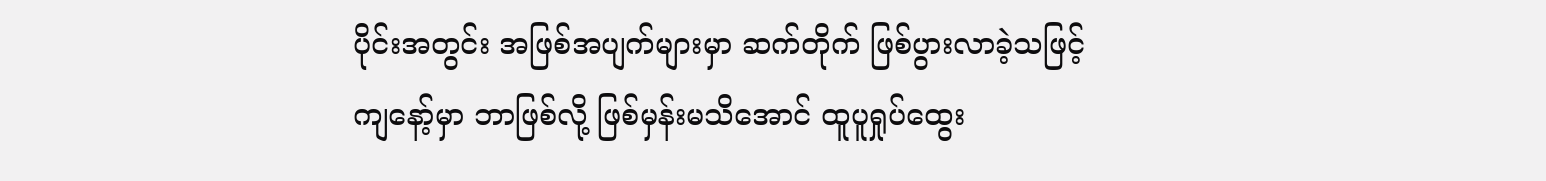ပိုင်းအတွင်း အဖြစ်အပျက်များမှာ ဆက်တိုက် ဖြစ်ပွားလာခဲ့သဖြင့် ကျနော့်မှာ ဘာဖြစ်လို့ ဖြစ်မှန်းမသိအောင် ထူပူရှုပ်ထွေး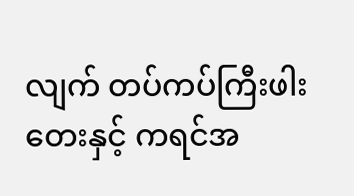လျက် တပ်ကပ်ကြီးဖါးတေးနှင့် ကရင်အ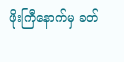ဖိုးကြီနောက်မှ ခတ်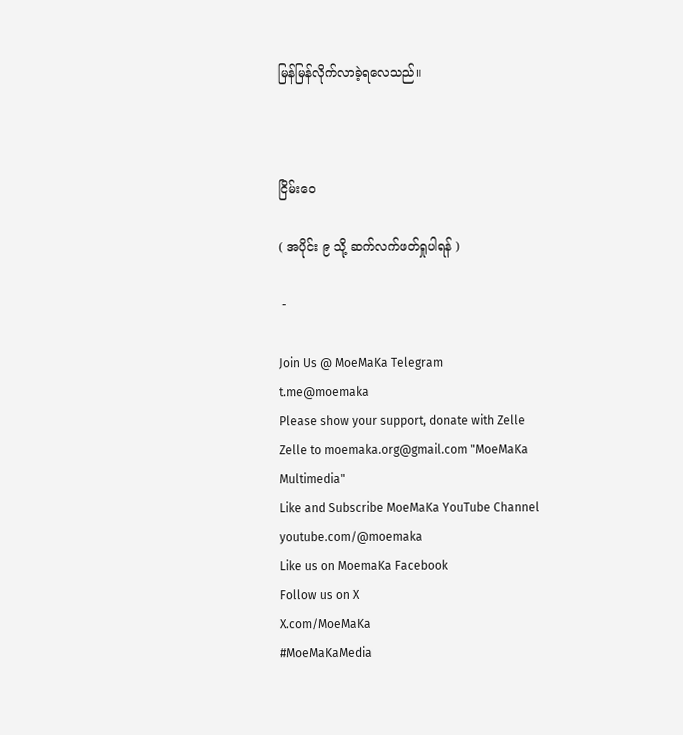မြန်မြန်လိုက်လာခဲ့ရလေသည်။



ငြိမ်းဝေ

( အပိုင်း ၉ သို့ ဆက်လက်ဖတ်ရှုပါရန် )

 -

Join Us @ MoeMaKa Telegram
t.me@moemaka
Please show your support, donate with Zelle
Zelle to moemaka.org@gmail.com "MoeMaKa Multimedia"
Like and Subscribe MoeMaKa YouTube Channel
youtube.com/@moemaka
Like us on MoemaKa Facebook
Follow us on X
X.com/MoeMaKa
#MoeMaKaMedia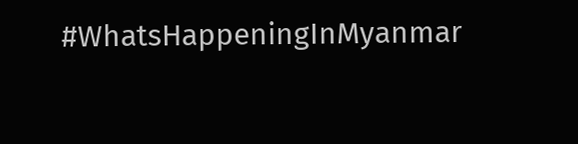#WhatsHappeningInMyanmar